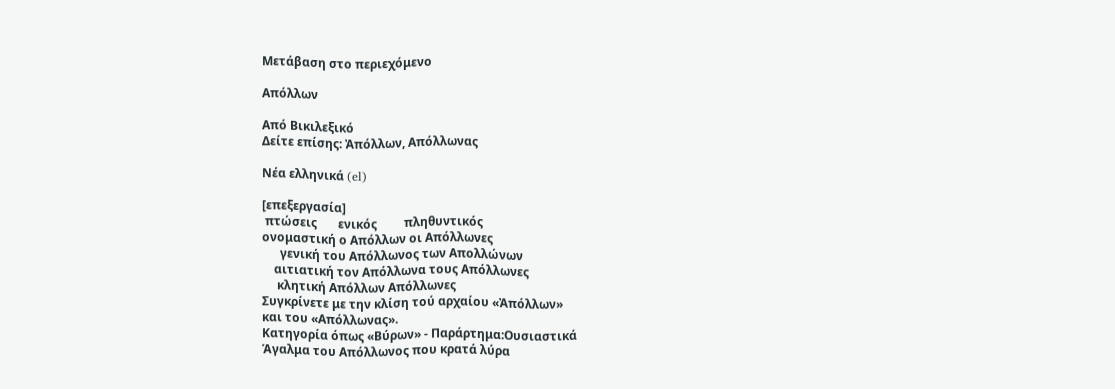Μετάβαση στο περιεχόμενο

Απόλλων

Από Βικιλεξικό
Δείτε επίσης: Ἀπόλλων, Απόλλωνας

Νέα ελληνικά (el)

[επεξεργασία]
 πτώσεις       ενικός         πληθυντικός
ονομαστική ο Απόλλων οι Απόλλωνες
      γενική του Απόλλωνος των Απολλώνων
    αιτιατική τον Απόλλωνα τους Απόλλωνες
     κλητική Απόλλων Απόλλωνες
Συγκρίνετε με την κλίση τού αρχαίου «Ἀπόλλων»
και του «Απόλλωνας».
Κατηγορία όπως «Βύρων» - Παράρτημα:Ουσιαστικά
Άγαλμα του Απόλλωνος που κρατά λύρα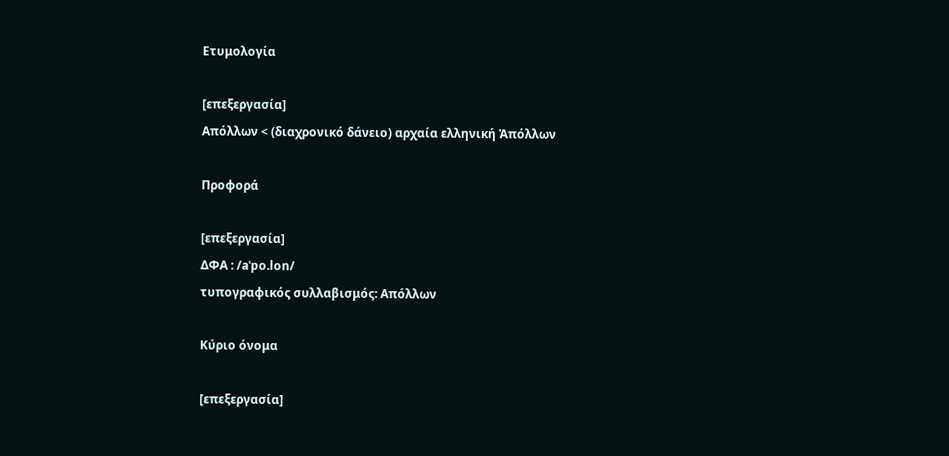Ετυμολογία

[επεξεργασία]
Απόλλων < (διαχρονικό δάνειο) αρχαία ελληνική Ἀπόλλων

Προφορά

[επεξεργασία]
ΔΦΑ : /aˈpo.lon/
τυπογραφικός συλλαβισμός: Απόλλων

Κύριο όνομα

[επεξεργασία]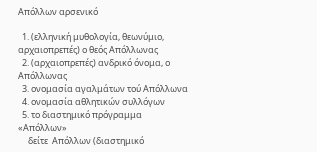Απόλλων αρσενικό

  1. (ελληνική μυθολογία, θεωνύμιο, αρχαιοπρεπές) ο θεός Απόλλωνας
  2. (αρχαιοπρεπές) ανδρικό όνομα, ο Απόλλωνας
  3. ονομασία αγαλμάτων τού Απόλλωνα
  4. ονομασία αθλητικών συλλόγων
  5. το διαστημικό πρόγραμμα «Απόλλων»
     δείτε  Απόλλων (διαστημικό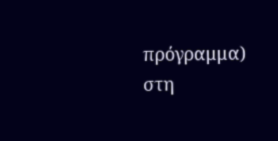πρόγραμμα) στη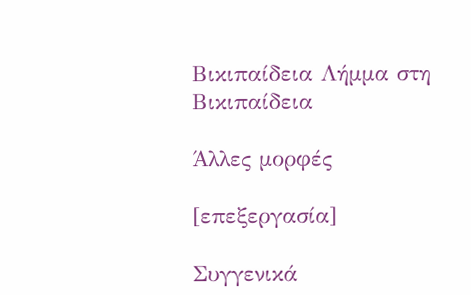Βικιπαίδεια Λήμμα στη Βικιπαίδεια

Άλλες μορφές

[επεξεργασία]

Συγγενικά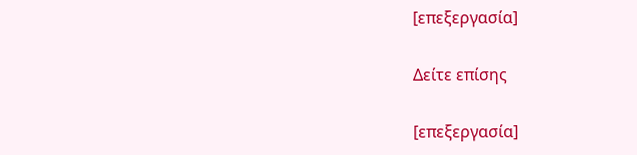[επεξεργασία]

Δείτε επίσης

[επεξεργασία]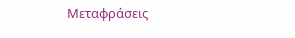Μεταφράσεις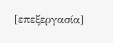[επεξεργασία]